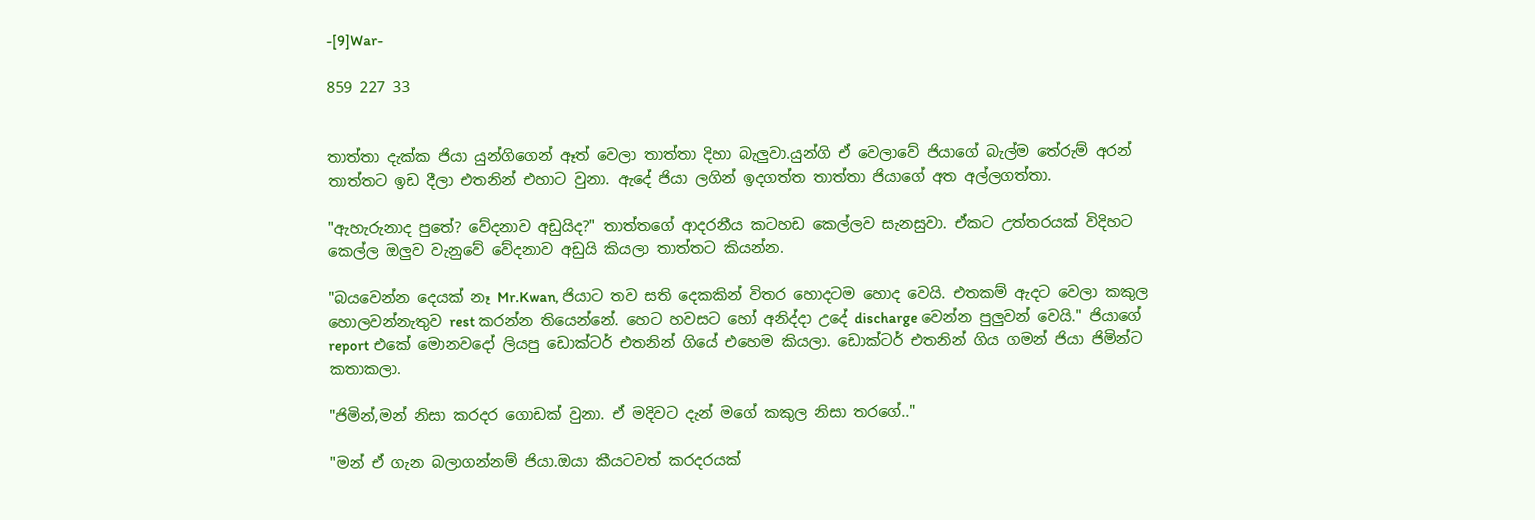-[9]War-

859 227 33


තාත්තා දැක්ක ජියා යුන්ගිගෙන් ඈත් වෙලා තාත්තා දිහා බැලුවා.යුන්ගි ඒ වෙලාවේ ජියාගේ බැල්ම තේරුම් අරන් තාත්තට ඉඩ දීලා එතනින් එහාට වුනා. ඇදේ ජියා ලගින් ඉදගත්ත තාත්තා ජියාගේ අත අල්ලගත්තා.

"ඇහැරුනාද පුතේ? වේදනාව අඩුයිද?" තාත්තගේ ආදරනීය කටහඩ කෙල්ලව සැනසුවා. ඒකට උත්තරයක් විදිහට කෙල්ල ඔලුව වැනුවේ වේදනාව අඩුයි කියලා තාත්තට කියන්න.

"බයවෙන්න දෙයක් නෑ Mr.Kwan, ජියාට තව සති දෙකකින් විතර හොදටම හොද වෙයි. එතකම් ඇදට වෙලා කකුල හොලවන්නැතුව rest කරන්න තියෙන්නේ. හෙට හවසට හෝ අනිද්දා උදේ discharge වෙන්න පුලුවන් වෙයි." ජියාගේ report එකේ මොනවදෝ ලියපු ඩොක්ටර් එතනින් ගියේ එහෙම කියලා. ඩොක්ටර් එතනින් ගිය ගමන් ජියා ජිමින්ට කතාකලා.

"ජිමින්,මන් නිසා කරදර ගොඩක් වුනා. ඒ මදිවට දැන් මගේ කකුල නිසා තරගේ.."

"මන් ඒ ගැන බලාගන්නම් ජියා.ඔයා කීයටවත් කරදරයක්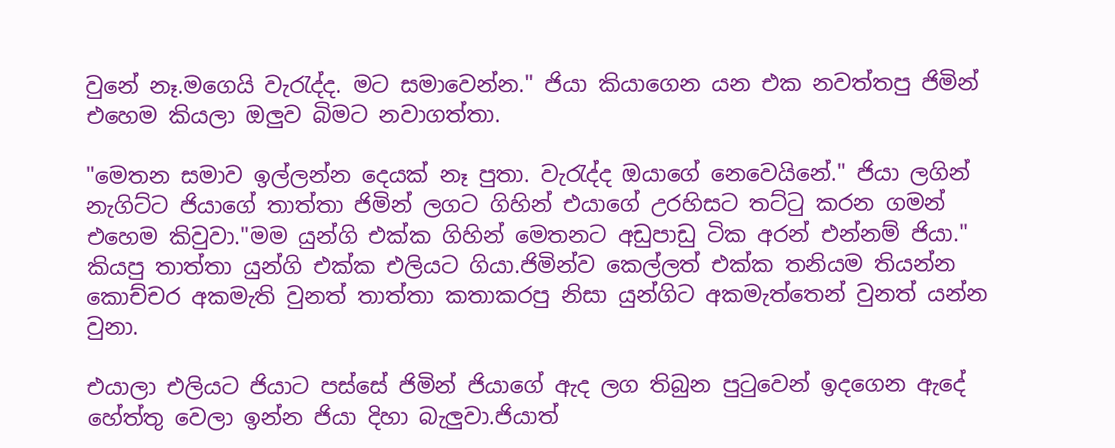වුනේ නෑ.මගෙයි වැරැද්ද. මට සමාවෙන්න." ජියා කියාගෙන යන එක නවත්තපු ජිමින් එහෙම කියලා ඔලුව බිමට නවාගත්තා.

"මෙතන සමාව ඉල්ලන්න දෙයක් නෑ පුතා. වැරැද්ද ඔයාගේ නෙවෙයිනේ." ජියා ලගින් නැගිට්ට ජියාගේ තාත්තා ජිමින් ලගට ගිහින් එයාගේ උරහිසට තට්ටු කරන ගමන් එහෙම කිවුවා."මම යුන්ගි එක්ක ගිහින් මෙතනට අඩුපාඩු ටික අරන් එන්නම් ජියා." කියපු තාත්‍තා යුන්ගි එක්ක එලියට ගියා.ජිමින්ව කෙල්ලත් එක්ක තනියම තියන්න කොච්චර අකමැති වුනත් තාත්‍තා කතාකරපු නිසා යුන්ගිට අකමැත්තෙන් වුනත් යන්න වුනා.

එයාලා එලියට ජියාට පස්සේ ජිමින් ජියාගේ ඇද ලග තිබුන පුටුවෙන් ඉදගෙන ඇදේ හේත්තු වෙලා ඉන්න ජියා දිහා බැලුවා.ජියාත්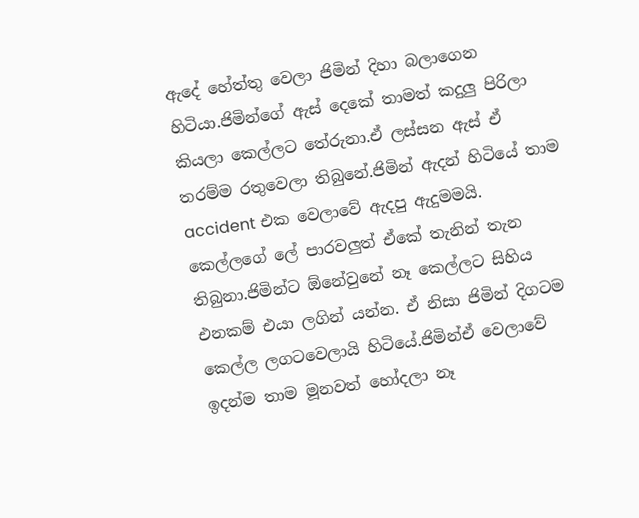ඇදේ හේත්තු වෙලා ජිමින් දිහා බලාගෙන හිටියා.ජිමින්ගේ ඇස් දෙකේ තාමත් කදුලු පිරිලා කියලා කෙල්ලට තේරුනා.ඒ ලස්සන ඇස් ඒ තරම්ම රතුවෙලා තිබුනේ.ජිමින් ඇදන් හිටියේ තාම accident එක වෙලාවේ ඇදපු ඇදුමමයි. කෙල්ලගේ ලේ පාරවලුත් ඒකේ තැනින් තැන තිබුනා.ජිමින්ට ඕනේවුනේ නෑ කෙල්ලට සිහිය එනකම් එයා ලගින් යන්න. ඒ නිසා ජිමින් දිගටම කෙල්ල ලගටවෙලායි හිටියේ.ජිමින්ඒ වෙලාවේ ඉදන්ම තාම මූනවත් හෝදලා නෑ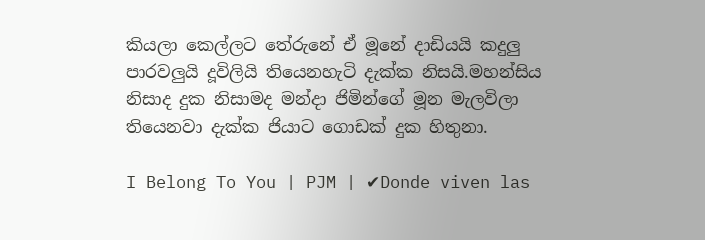කියලා කෙල්ලට තේරුනේ ඒ මූනේ දාඩියයි කදුලු පාරවලුයි දූවිලියි තියෙනහැටි දැක්ක නිසයි.මහන්සිය නිසාද දුක නිසාමද මන්දා ජිමින්ගේ මූන මැලවිලා තියෙනවා දැක්ක ජියාට ගොඩක් දුක හිතුනා.

I Belong To You | PJM | ✔Donde viven las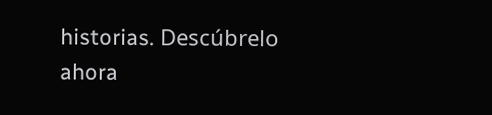historias. Descúbrelo ahora